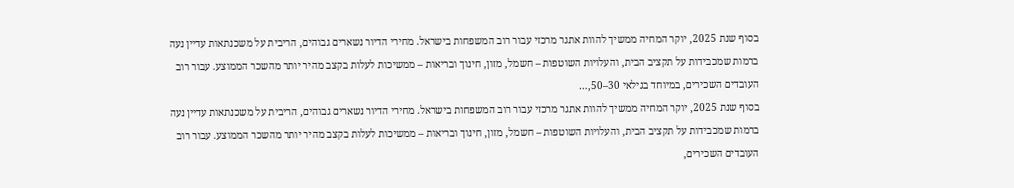בסוף שנת 2025, יוקר המחיה ממשיך להוות אתגר מרכזי עבור רוב המשפחות בישראל. מחירי הדיור נשארים גבוהים, הריבית על משכנתאות עדיין נעה ברמות שמכבידות על תקציב הבית, והעלויות השוטפות – חשמל, מזון, חינוך ובריאות – ממשיכות לעלות בקצב מהיר יותר מהשכר הממוצע. עבור רוב העובדים השכירים, במיוחד בגילאי 30–50,…
בסוף שנת 2025, יוקר המחיה ממשיך להוות אתגר מרכזי עבור רוב המשפחות בישראל. מחירי הדיור נשארים גבוהים, הריבית על משכנתאות עדיין נעה ברמות שמכבידות על תקציב הבית, והעלויות השוטפות – חשמל, מזון, חינוך ובריאות – ממשיכות לעלות בקצב מהיר יותר מהשכר הממוצע. עבור רוב העובדים השכירים,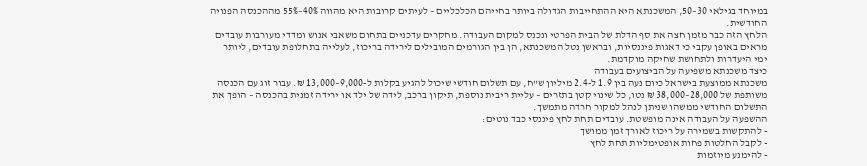במיוחד בגילאי 30–50, המשכנתא היא ההתחייבות הגדולה ביותר בחייהם הכלכליים – לעיתים קרובות היא מהווה 40%–55% מההכנסה הפנויה החודשית.
הלחץ הזה כבר מזמן חצה את סף הדלת של הבית הפרטי ונכנס למקום העבודה. מחקרים עדכניים בתחום משאבי אנוש ומדדי מעורבות עובדים מראים באופן עקבי כי דאגות פיננסיות, ובראשן נטל המשכנתא, הן בין הגורמים המובילים לירידה בריכוז, לעלייה בתחלופת עובדים, ליותר ימי היעדרות ולתחושת שחיקה מוקדמת.
כיצד משכנתא משפיעה על הביצועים בעבודה
משכנתא ממוצעת בישראל כיום נעה בין 1.9 ל-2.4 מיליון ש"ח, עם תשלום חודשי שיכול להגיע בקלות ל-9,000–13,000 ₪. עבור זוג עם הכנסה משותפת של 28,000–38,000 ₪ נטו, כל שינוי קטן בתזרים – עליית ריבית נוספת, תיקון ברכב, לידה של ילד או ירידה זמנית בהכנסה – הופך את התשלום החודשי ממשהו שניתן לנהל למקור חרדה מתמשך.
ההשפעה על העבודה אינה מופשטת. עובדים תחת לחץ פיננסי כבד נוטים:
- להתקשות בשמירה על ריכוז לאורך זמן ממושך
- לקבל החלטות פחות אופטימליות תחת לחץ
- להימנע מיוזמות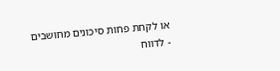או לקחת פחות סיכונים מחושבים
- לדווח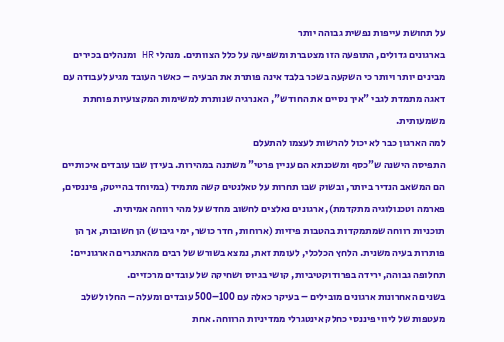על תחושת עייפות נפשית גבוהה יותר
בארגונים גדולים, התופעה הזו מצטברת ומשפיעה על כלל הצוותים. מנהלי HR ומנהלים בכירים מבינים יותר ויותר כי השקעה בשכר בלבד אינה פותרת את הבעיה – כאשר העובד מגיע לעבודה עם דאגה מתמדת לגבי "איך נסיים את החודש", האנרגיה שנותרת למשימות המקצועיות פוחתת משמעותית.
למה הארגון כבר לא יכול להרשות לעצמו להתעלם
התפיסה הישנה ש"כסף ומשכנתא הם עניין פרטי" משתנה במהירות. בעידן שבו עובדים איכותיים הם המשאב הנדיר ביותר, ובשוק שבו תחרות על טאלנטים קשה מתמיד (במיוחד בהייטק, פיננסים, פארמה וטכנולוגיה מתקדמת), ארגונים נאלצים לחשוב מחדש על מהי רווחה אמיתית.
תוכניות רווחה שמתמקדות בהטבות פיזיות (ארוחות, חדר כושר, ימי גיבוש) הן חשובות, אך הן פותרות בעיה משנית. הלחץ הכלכלי, לעומת זאת, נמצא בשורש של רבים מהאתגרים הארגוניים: תחלופה גבוהה, ירידה בפרודוקטיביות, קושי בגיוס ושחיקה של עובדים מרכזיים.
בשנים האחרונות ארגונים מובילים – בעיקר כאלה עם 100–500 עובדים ומעלה – החלו לשלב מעטפות של ליווי פיננסי כחלק אינטגרלי ממדיניות הרווחה. אחת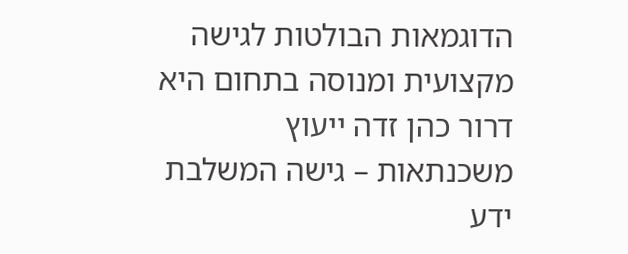הדוגמאות הבולטות לגישה מקצועית ומנוסה בתחום היא דרור כהן זדה ייעוץ משכנתאות – גישה המשלבת ידע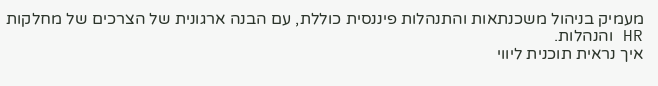מעמיק בניהול משכנתאות והתנהלות פיננסית כוללת, עם הבנה ארגונית של הצרכים של מחלקות HR והנהלות.
איך נראית תוכנית ליווי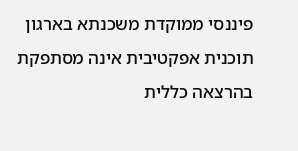פיננסי ממוקדת משכנתא בארגון
תוכנית אפקטיבית אינה מסתפקת בהרצאה כללית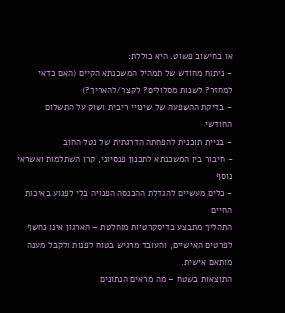או בחישוב פשוט. היא כוללת:
- ניתוח מחודש של תמהיל המשכנתא הקיים (האם כדאי למחזר? לשנות מסלולים? לקצר/להאריך?)
- בדיקת ההשפעה של שינויי ריבית ושוק על התשלום החודשי
- בניית תוכנית להפחתה הדרגתית של נטל החוב
- חיבור בין המשכנתא לתכנון פנסיוני, קרן השתלמות ואשראי נוסף
- כלים מעשיים להגדלת ההכנסה הפנויה בלי לפגוע באיכות החיים
התהליך מתבצע בדיסקרטיות מוחלטת – הארגון אינו נחשף לפרטים האישיים, והעובד מרגיש בטוח לפנות ולקבל מענה מותאם אישית.
התוצאות בשטח – מה מראים הנתונים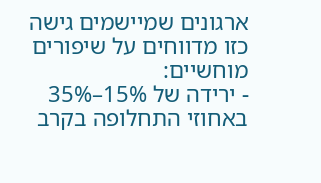ארגונים שמיישמים גישה כזו מדווחים על שיפורים מוחשיים:
- ירידה של 15%–35% באחוזי התחלופה בקרב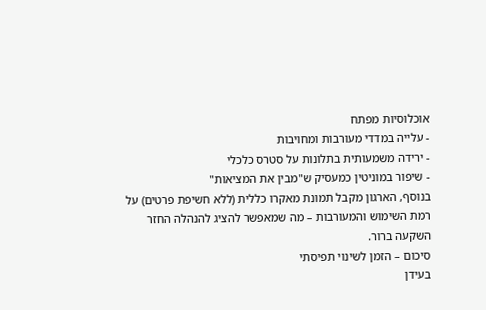אוכלוסיות מפתח
- עלייה במדדי מעורבות ומחויבות
- ירידה משמעותית בתלונות על סטרס כלכלי
- שיפור במוניטין כמעסיק ש"מבין את המציאות"
בנוסף, הארגון מקבל תמונת מאקרו כללית (ללא חשיפת פרטים) על רמת השימוש והמעורבות – מה שמאפשר להציג להנהלה החזר השקעה ברור.
סיכום – הזמן לשינוי תפיסתי
בעידן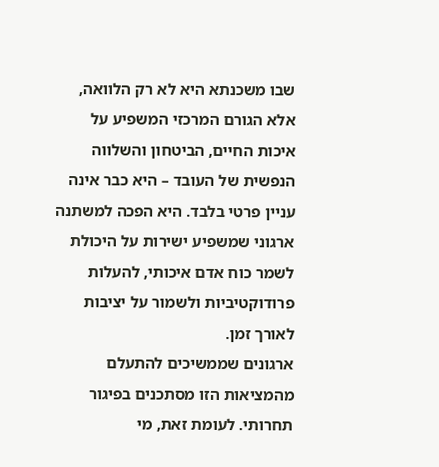שבו משכנתא היא לא רק הלוואה, אלא הגורם המרכזי המשפיע על איכות החיים, הביטחון והשלווה הנפשית של העובד – היא כבר אינה עניין פרטי בלבד. היא הפכה למשתנה ארגוני שמשפיע ישירות על היכולת לשמר כוח אדם איכותי, להעלות פרודוקטיביות ולשמור על יציבות לאורך זמן.
ארגונים שממשיכים להתעלם מהמציאות הזו מסתכנים בפיגור תחרותי. לעומת זאת, מי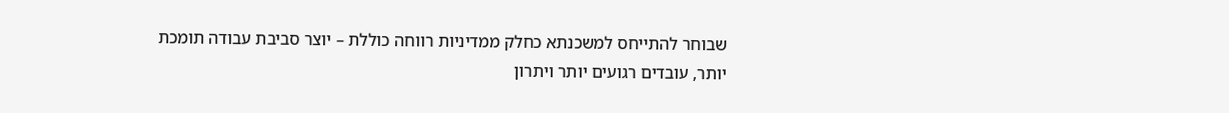שבוחר להתייחס למשכנתא כחלק ממדיניות רווחה כוללת – יוצר סביבת עבודה תומכת יותר, עובדים רגועים יותר ויתרון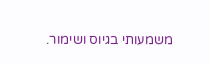משמעותי בגיוס ושימור.